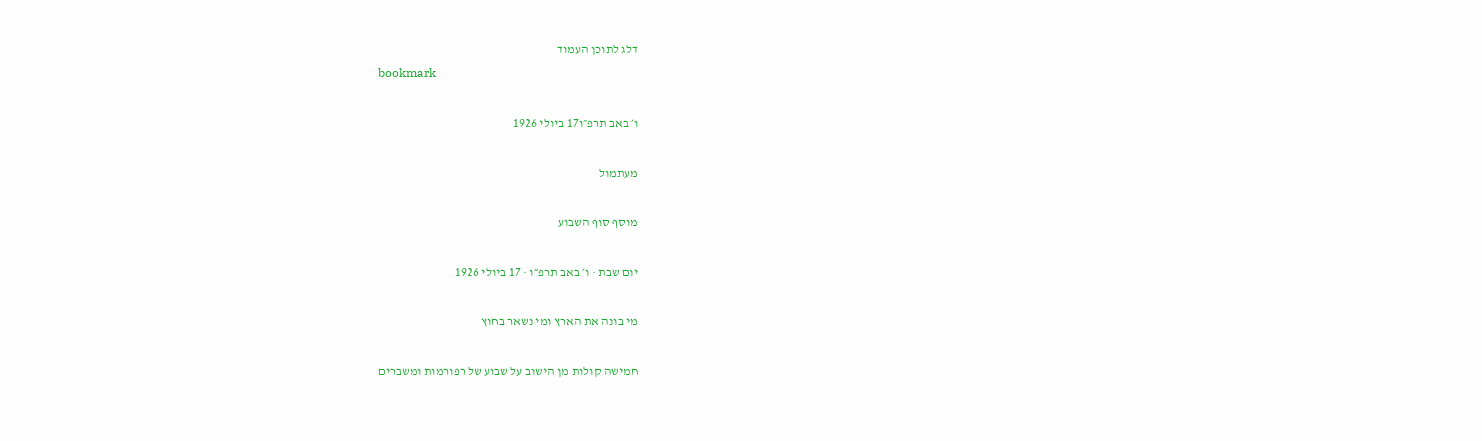דלג לתוכן העמוד
bookmark

ו׳ באב תרפ״ו17 ביולי 1926

מעתמול

מוסף סוף השבוע

יום שבת · ו׳ באב תרפ״ו · 17 ביולי 1926

מי בונה את הארץ ומי נשאר בחוץ

חמישה קולות מן הישוב על שבוע של רפורמות ומשברים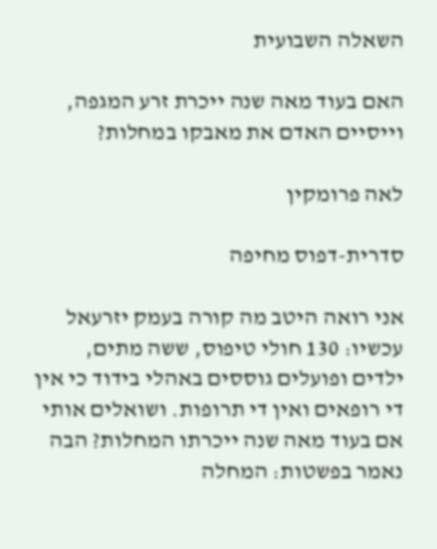השאלה השבועית

האם בעוד מאה שנה ייכרת זרע המגפה, וייסיים האדם את מאבקו במחלות?

לאה פרומקין

סדרית-דפוס מחיפה

אני רואה היטב מה קורה בעמק יזרעאל עכשיו: 130 חולי טיפוס, ששה מתים, ילדים ופועלים גוססים באהלי בידוד כי אין די רופאים ואין די תרופות. ושואלים אותי אם בעוד מאה שנה ייכרתו המחלות? הבה נאמר בפשטות: המחלה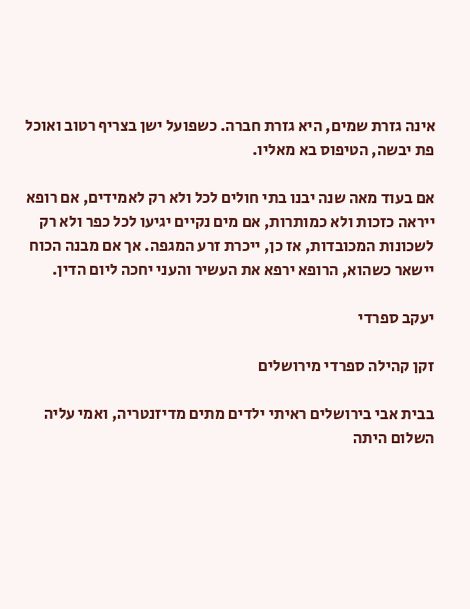אינה גזרת שמים, היא גזרת חברה. כשפועל ישן בצריף רטוב ואוכל פת יבשה, הטיפוס בא מאליו.

אם בעוד מאה שנה יבנו בתי חולים לכל ולא רק לאמידים, אם רופא ייראה כזכות ולא כמותרות, אם מים נקיים יגיעו לכל כפר ולא רק לשכונות המכובדות, אז כן, ייכרת זרע המגפה. אך אם מבנה הכוח יישאר כשהוא, הרופא ירפא את העשיר והעני יחכה ליום הדין.

יעקב ספרדי

זקן קהילה ספרדי מירושלים

בבית אבי בירושלים ראיתי ילדים מתים מדיזנטריה, ואמי עליה השלום היתה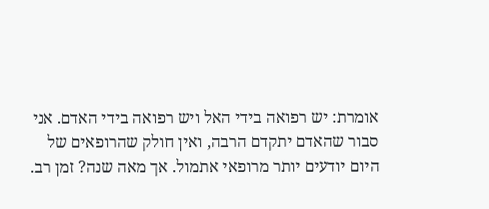אומרת: יש רפואה בידי האל ויש רפואה בידי האדם. אני סבור שהאדם יתקדם הרבה, ואין חולק שהרופאים של היום יודעים יותר מרופאי אתמול. אך מאה שנה? זמן רב.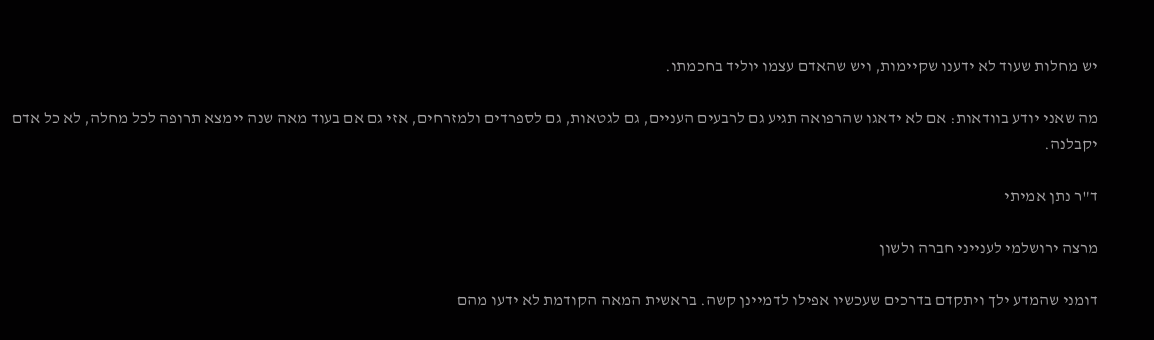יש מחלות שעוד לא ידענו שקיימות, ויש שהאדם עצמו יוליד בחכמתו.

מה שאני יודע בוודאות: אם לא ידאגו שהרפואה תגיע גם לרבעים העניים, גם לגטאות, גם לספרדים ולמזרחים, אזי גם אם בעוד מאה שנה יימצא תרופה לכל מחלה, לא כל אדם יקבלנה.

ד"ר נתן אמיתי

מרצה ירושלמי לענייני חברה ולשון

דומני שהמדע ילך ויתקדם בדרכים שעכשיו אפילו לדמיינן קשה. בראשית המאה הקודמת לא ידעו מהם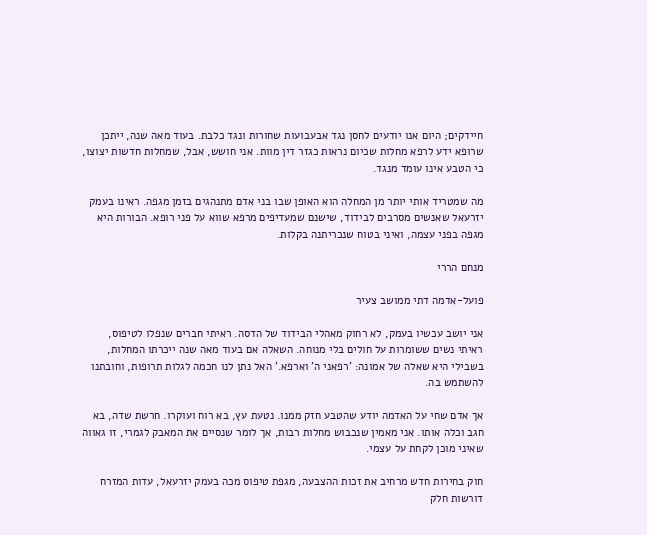חיידקים; היום אנו יודעים לחסן נגד אבעבועות שחורות ונגד כלבת. בעוד מאה שנה, ייתכן שרופא ידע לרפא מחלות שכיום נראות כגזר דין מוות. אני חושש, אבל, שמחלות חדשות יצוצו, כי הטבע אינו עומד מנגד.

מה שמטריד אותי יותר מן המחלה הוא האופן שבו בני אדם מתנהגים בזמן מגפה. ראינו בעמק יזרעאל שאנשים מסרבים לבידוד, שישנם שמעדיפים מרפא שווא על פני רופא. הבורות היא מגפה בפני עצמה, ואיני בטוח שנכריתנה בקלות.

מנחם הררי

פועל-אדמה דתי ממושב צעיר

אני יושב עכשיו בעמק, לא רחוק מאהלי הבידוד של הדסה. ראיתי חברים שנפלו לטיפוס, ראיתי נשים ששומרות על חולים בלי מנוחה. השאלה אם בעוד מאה שנה ייכרתו המחלות, בשבילי היא שאלה של אמונה: 'רפאני ה' וארפא.' האל נתן לנו חכמה לגלות תרופות, וחובתנו להשתמש בה.

אך אדם שחי על האדמה יודע שהטבע חזק ממנו. נטעת עץ, בא רוח ועוקרו. חרשת שדה, בא חגב וכלה אותו. אני מאמין שנכבוש מחלות רבות, אך לומר שנסיים את המאבק לגמרי, זו גאווה שאיני מוכן לקחת על עצמי.

חוק בחירות חדש מרחיב את זכות ההצבעה, מגפת טיפוס מכה בעמק יזרעאל, עדות המזרח דורשות חלק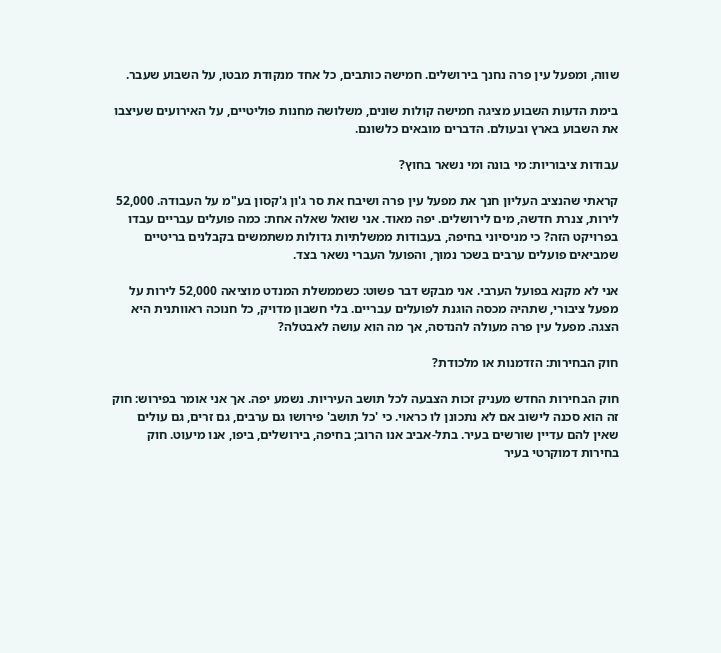שווה, ומפעל עין פרה נחנך בירושלים. חמישה כותבים, כל אחד מנקודת מבטו, על השבוע שעבר.

בימת הדעות השבוע מציגה חמישה קולות שונים, משלושה מחנות פוליטיים, על האירועים שעיצבו את השבוע בארץ ובעולם. הדברים מובאים כלשונם.

עבודות ציבוריות: מי בונה ומי נשאר בחוץ?

קראתי שהנציב העליון חנך את מפעל עין פרה ושיבח את סר ג'ון ג'קסון בע"מ על העבודה. 52,000 לירות, צנרת חדשה, מים לירושלים. יפה מאוד. אני שואל שאלה אחת: כמה פועלים עבריים עבדו בפרויקט הזה? כי מניסיוני בחיפה, בעבודות ממשלתיות גדולות משתמשים בקבלנים בריטיים שמביאים פועלים ערבים בשכר נמוך, והפועל העברי נשאר בצד.

אני לא מקנא בפועל הערבי. אני מבקש דבר פשוט: כשממשלת המנדט מוציאה 52,000 לירות על מפעל ציבורי, שתהיה מכסה הוגנת לפועלים עבריים. בלי חשבון מדויק, כל חנוכה ראוותנית היא הצגה. מפעל עין פרה מעולה להנדסה, אך מה הוא עושה לאבטלה?

חוק הבחירות: הזדמנות או מלכודת?

חוק הבחירות החדש מעניק זכות הצבעה לכל תושב העיריות. נשמע יפה. אך אני אומר בפירוש: חוק זה הוא סכנה לישוב אם לא נתכונן לו כראוי. כי 'כל תושב' פירושו גם ערבים, גם זרים, גם עולים שאין להם עדיין שורשים בעיר. בתל-אביב אנו הרוב; בחיפה, בירושלים, ביפו, אנו מיעוט. חוק בחירות דמוקרטי בעיר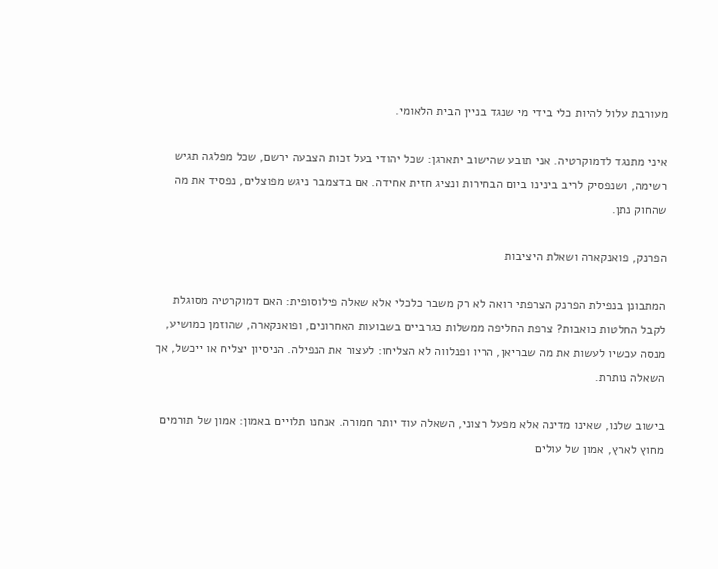מעורבת עלול להיות כלי בידי מי שנגד בניין הבית הלאומי.

איני מתנגד לדמוקרטיה. אני תובע שהישוב יתארגן: שכל יהודי בעל זכות הצבעה ירשם, שכל מפלגה תגיש רשימה, ושנפסיק לריב בינינו ביום הבחירות ונציג חזית אחידה. אם בדצמבר ניגש מפוצלים, נפסיד את מה שהחוק נתן.

הפרנק, פואנקארה ושאלת היציבות

המתבונן בנפילת הפרנק הצרפתי רואה לא רק משבר כלכלי אלא שאלה פילוסופית: האם דמוקרטיה מסוגלת לקבל החלטות כואבות? צרפת החליפה ממשלות כגרביים בשבועות האחרונים, ופואנקארה, שהוזמן כמושיע, מנסה עכשיו לעשות את מה שבריאן, הריו ופנלווה לא הצליחו: לעצור את הנפילה. הניסיון יצליח או ייכשל, אך השאלה נותרת.

בישוב שלנו, שאינו מדינה אלא מפעל רצוני, השאלה עוד יותר חמורה. אנחנו תלויים באמון: אמון של תורמים מחוץ לארץ, אמון של עולים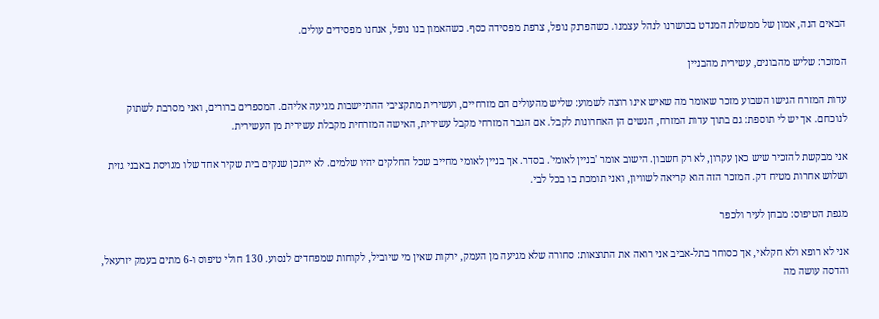הבאים הנה, אמון של ממשלת המנדט בכושרנו לנהל עצמנו. כשהפרנק נופל, צרפת מפסידה כסף. כשהאמון בנו נופל, אנחנו מפסידים עולים.

המזכר: שליש מהבונים, עשירית מהבניין

עדות המזרח הגישו השבוע מזכר שאומר מה שאיש אינו רוצה לשמוע: שליש מהעולים הם מזרחיים, ועשירית מתקציבי ההתיישבות מגיעה אליהם. המספרים ברורים, ואני מסרבת לשתוק לנוכחם. אך יש לי תוספת: גם בתוך עדות המזרח, הנשים הן האחרונות לקבל. אם הגבר המזרחי מקבל עשירית, האישה המזרחית מקבלת עשירית מן העשירית.

אני מבקשת להזכיר שיש כאן עקרון, לא רק חשבון. הישוב אומר 'בניין לאומי'. בסדר. אך בניין לאומי מחייב שכל החלקים יהיו שלמים. לא ייתכן שנקים בית שקיר אחד שלו מגויסת באבני גזית ושלוש אחרות מטיח דק. המזכר הזה הוא קריאה לשוויון, ואני תומכת בו בכל לבי.

מגפת הטיפוס: מבחן לעיר ולכפר

אני לא רופא ולא חקלאי, אך כסוחר בתל-אביב אני רואה את התוצאות: סחורה שלא מגיעה מן העמק, ירקות שאין מי שיוביל, לקוחות שמפחדים לנסוע. 130 חולי טיפוס ו-6 מתים בעמק יזרעאל, והדסה עושה מה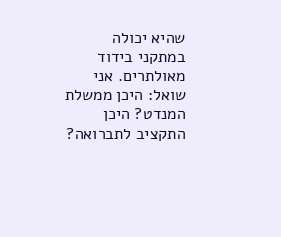שהיא יכולה במתקני בידוד מאולתרים. אני שואל: היכן ממשלת המנדט? היכן התקציב לתברואה?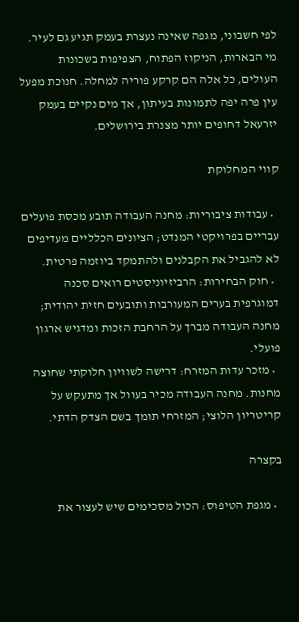לפי חשבוני, מגפה שאינה נעצרת בעמק תגיע גם לעיר. מי הבארות, הניקוז הפתוח, הצפיפות בשכונות העולים, כל אלה הם קרקע פוריה למחלה. חנוכת מפעל עין פרה יפה לתמונות בעיתון, אך מים נקיים בעמק יזרעאל דחופים יותר מצנרת בירושלים.

קווי המחלוקת

  • עבודות ציבוריות: מחנה העבודה תובע מכסת פועלים עבריים בפרויקטי המנדט; הציונים הכלליים מעדיפים לא להגביל את הקבלנים ולהתמקד ביוזמה פרטית.
  • חוק הבחירות: הרביזיוניסטים רואים סכנה דמוגרפית בערים המעורבות ותובעים חזית יהודית; מחנה העבודה מברך על הרחבת הזכות ומדגיש ארגון פועלי.
  • מזכר עדות המזרח: דרישה לשוויון חלוקתי שחוצה מחנות. מחנה העבודה מכיר בעוול אך מתעקש על קריטריון הלוצי; המזרחי תומך בשם הצדק הדתי.

בקצרה

  • מגפת הטיפוס: הכול מסכימים שיש לעצור את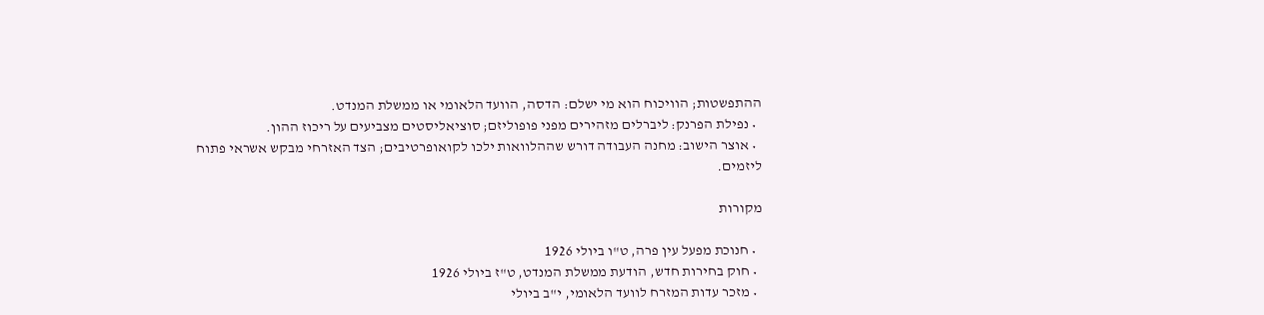ההתפשטות; הוויכוח הוא מי ישלם: הדסה, הוועד הלאומי או ממשלת המנדט.
  • נפילת הפרנק: ליברלים מזהירים מפני פופוליזם; סוציאליסטים מצביעים על ריכוז ההון.
  • אוצר הישוב: מחנה העבודה דורש שההלוואות ילכו לקואופרטיבים; הצד האזרחי מבקש אשראי פתוח ליזמים.

מקורות

  • חנוכת מפעל עין פרה, ט"ו ביולי 1926
  • חוק בחירות חדש, הודעת ממשלת המנדט, ט"ז ביולי 1926
  • מזכר עדות המזרח לוועד הלאומי, י"ב ביולי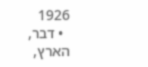1926
  • דבר, הארץ,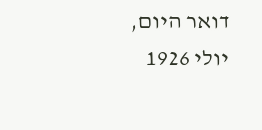דואר היום, יולי 1926